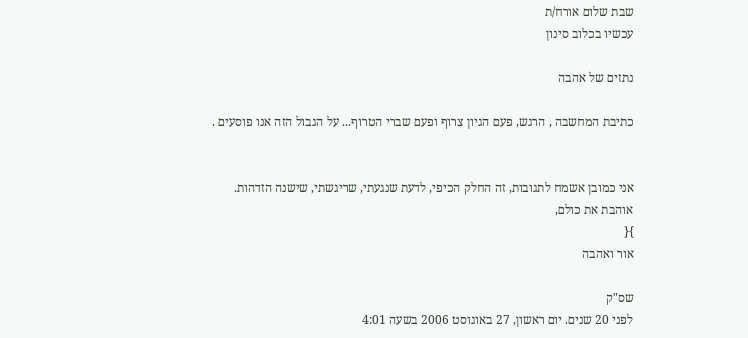שבת שלום אורח/ת
עכשיו בכלוב סינון

נתזים של אהבה

כתיבת המחשבה , הרגש, פעם הגיון צרוף ופעם שברי הטרוף... על הגבול הזה אנו פוסעים .


אני כמובן אשמח לתגובות, זה החלק הכיפי, לדעת שנגעתי, שריגשתי, שישנה הזדהות.
אוהבת את כולם,
}{
אור ואהבה

שס"ק
לפני 20 שנים. יום ראשון, 27 באוגוסט 2006 בשעה 4:01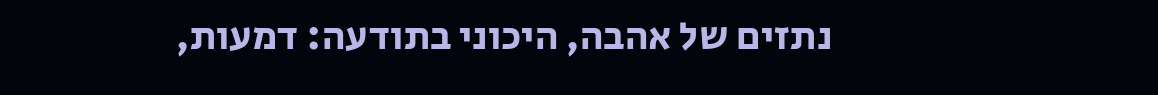נתזים של אהבה, היכוני בתודעה: דמעות,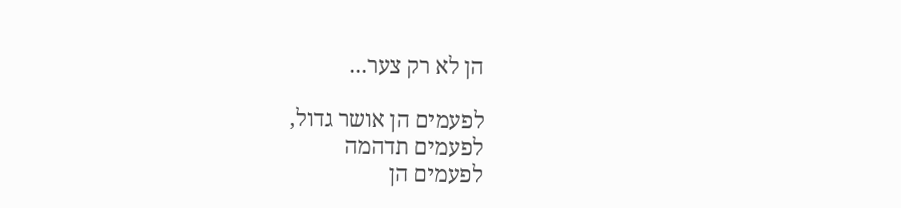הן לא רק צער...

לפעמים הן אושר גדול,
לפעמים תדהמה
לפעמים הן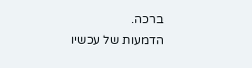ברכה.
הדמעות של עכשיו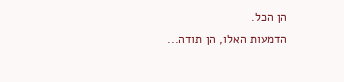הן הכל.
הדמעות האלו, הן תודה...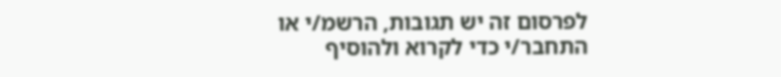לפרסום זה יש תגובות, הרשמ/י או התחבר/י כדי לקרוא ולהוסיף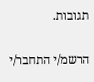תגובות.

הרשמ/י התחבר/י